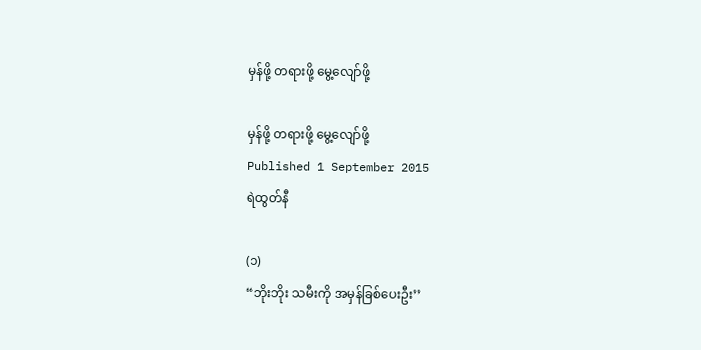မှန်ဖို့ တရားဖို့ မွေ့လျော်ဖို့

မှန်ဖို့ တရားဖို့ မွေ့လျော်ဖို့
Published 1 September 2015
ရဲထွတ်နီ

(၁)
“ဘိုးဘိုး သမီးကို အမှန်ခြစ်ပေးဦး’’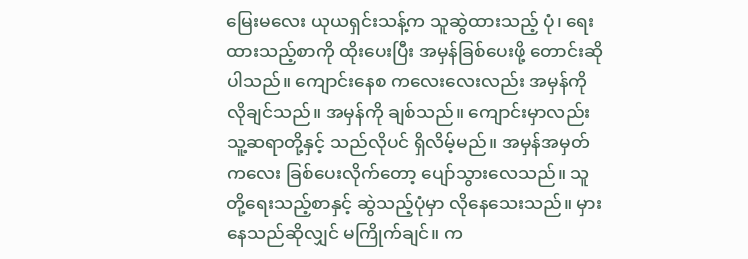မြေးမလေး ယုယရှင်းသန့်က သူဆွဲထားသည့် ပုံ၊ ရေးထားသည့်စာကို ထိုးပေးပြီး အမှန်ခြစ်ပေးဖို့ တောင်းဆိုပါသည်။ ကျောင်းနေစ ကလေးလေးလည်း အမှန်ကို လိုချင်သည်။ အမှန်ကို ချစ်သည်။ ကျောင်းမှာလည်း သူ့ဆရာတို့နှင့် သည်လိုပင် ရှိလိမ့်မည်။ အမှန်အမှတ်ကလေး ခြစ်ပေးလိုက်တော့ ပျော်သွားလေသည်။ သူတို့ရေးသည့်စာနှင့် ဆွဲသည့်ပုံမှာ လိုနေသေးသည်။ မှားနေသည်ဆိုလျှင် မကြိုက်ချင်။ က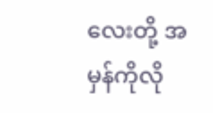လေးတို့ အမှန်ကိုလို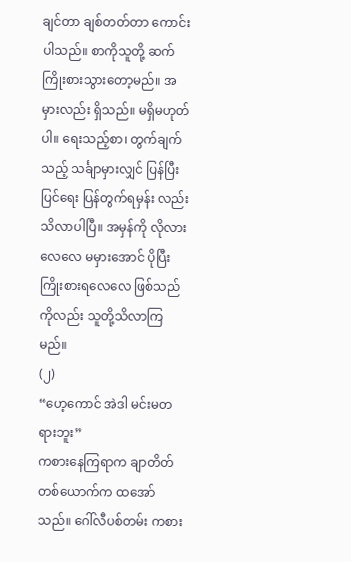ချင်တာ ချစ်တတ်တာ ကောင်းပါသည်။ စာကိုသူတို့ ဆက်ကြိုးစားသွားတော့မည်။ အမှားလည်း ရှိသည်။ မရှိမဟုတ်ပါ။ ရေးသည့်စာ၊ တွက်ချက်သည့် သင်္ချာမှားလျှင် ပြန်ပြီးပြင်ရေး ပြန်တွက်ရမှန်း လည်းသိလာပါပြီ။ အမှန်ကို လိုလားလေလေ မမှားအောင် ပိုပြီးကြိုးစားရလေလေ ဖြစ်သည်ကိုလည်း သူတို့သိလာကြမည်။
(၂)
“ဟေ့ကောင် အဲဒါ မင်းမတရားဘူး”
ကစားနေကြရာက ချာတိတ်တစ်ယောက်က ထအော်သည်။ ဂေါ်လီပစ်တမ်း ကစား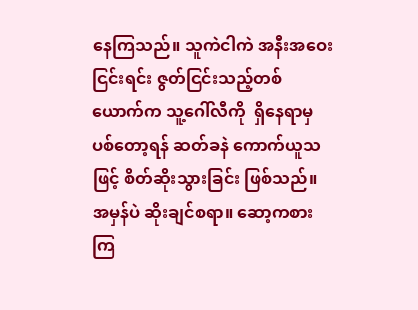နေကြသည်။ သူကဲငါကဲ အနီးအဝေးငြင်းရင်း ဇွတ်ငြင်းသည့်တစ်ယောက်က သူ့ဂေါ်လီကို  ရှိနေရာမှ ပစ်တော့ရန် ဆတ်ခနဲ ကောက်ယူသဖြင့် စိတ်ဆိုးသွားခြင်း ဖြစ်သည်။ အမှန်ပဲ ဆိုးချင်စရာ။ ဆော့ကစားကြ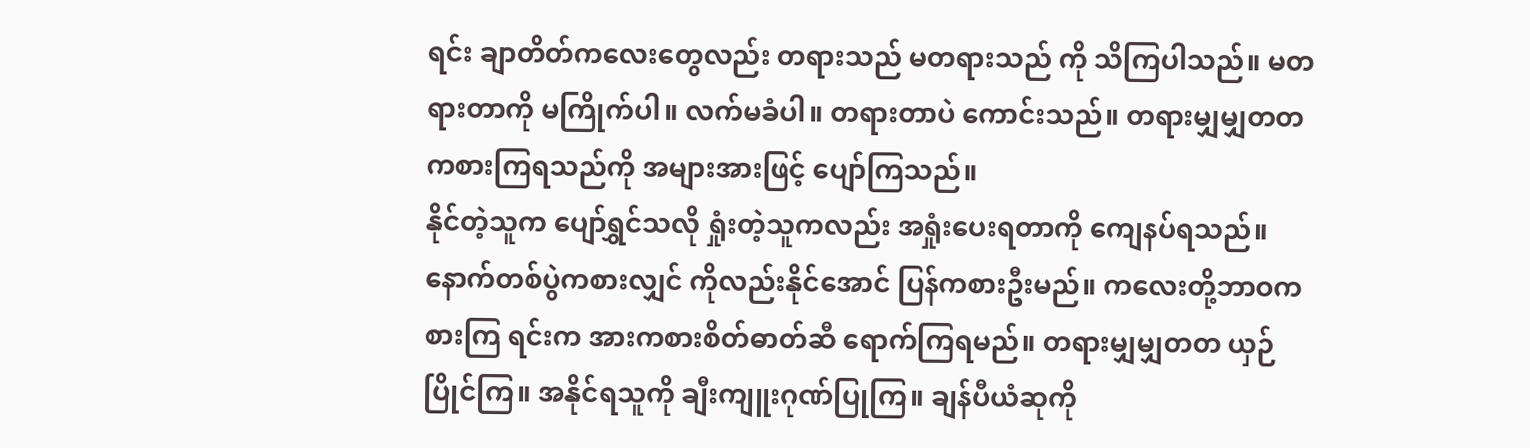ရင်း ချာတိတ်ကလေးတွေလည်း တရားသည် မတရားသည် ကို သိကြပါသည်။ မတရားတာကို မကြိုက်ပါ။ လက်မခံပါ။ တရားတာပဲ ကောင်းသည်။ တရားမျှမျှတတ ကစားကြရသည်ကို အများအားဖြင့် ပျော်ကြသည်။
နိုင်တဲ့သူက ပျော်ရွှင်သလို ရှုံးတဲ့သူကလည်း အရှုံးပေးရတာကို ကျေနပ်ရသည်။ နောက်တစ်ပွဲကစားလျှင် ကိုလည်းနိုင်အောင် ပြန်ကစားဦးမည်။ ကလေးတို့ဘာဝကစားကြ ရင်းက အားကစားစိတ်ဓာတ်ဆီ ရောက်ကြရမည်။ တရားမျှမျှတတ ယှဉ်ပြိုင်ကြ။ အနိုင်ရသူကို ချီးကျူးဂုဏ်ပြုကြ။ ချန်ပီယံဆုကို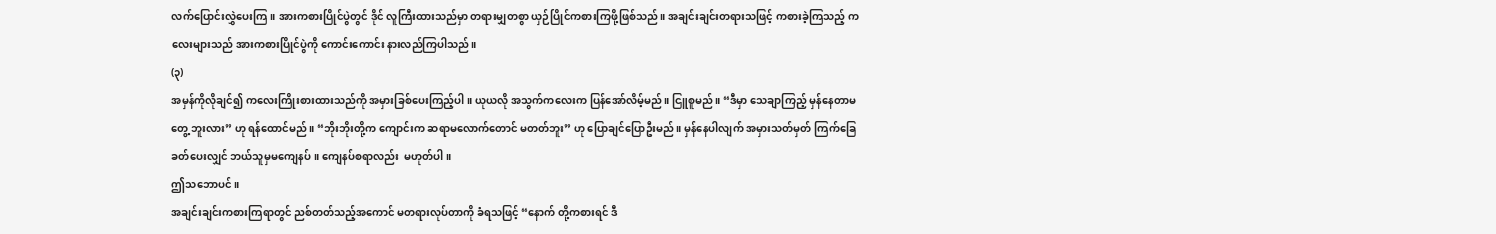လက်ပြောင်းလွှဲပေးကြ။ အားကစားပြိုင်ပွဲတွင် ဒိုင် လူကြီးထားသည်မှာ တရားမျှတစွာ ယှဉ်ပြိုင်ကစားကြဖို့ဖြစ်သည်။ အချင်းချင်းတရားသဖြင့် ကစားခဲ့ကြသည့် ကလေးများသည် အားကစားပြိုင်ပွဲကို ကောင်းကောင်း နားလည်ကြပါသည်။
(၃)
အမှန်ကိုလိုချင်၍ ကလေးကြိုးစားထားသည်ကို အမှားခြစ်ပေးကြည့်ပါ။ ယုယလို အသွက်ကလေးက ပြန်အော်လိမ့်မည်။ ငြူစူမည်။ “ဒီမှာ သေချာကြည့် မှန်နေတာမတွေ့ ဘူးလား” ဟု ရန်ထောင်မည်။ “ဘိုးဘိုးတို့က ကျောင်းက ဆရာမလောက်တောင် မတတ်ဘူး” ဟု ပြောချင်ပြောဦးမည်။ မှန်နေပါလျက် အမှားသတ်မှတ် ကြက်ခြေခတ်ပေးလျှင် ဘယ်သူမှမကျေနပ်။ ကျေနပ်စရာလည်း  မဟုတ်ပါ။
ဤသဘောပင်။
အချင်းချင်းကစားကြရာတွင် ညစ်တတ်သည့်အကောင် မတရားလုပ်တာကို ခံရသဖြင့် “နောက် တို့ကစားရင် ဒီ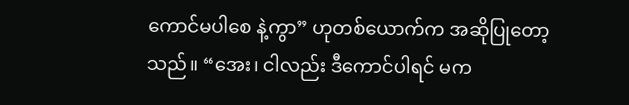ကောင်မပါစေ နဲ့ကွာ” ဟုတစ်ယောက်က အဆိုပြုတော့သည်။ “အေး၊ ငါလည်း ဒီကောင်ပါရင် မက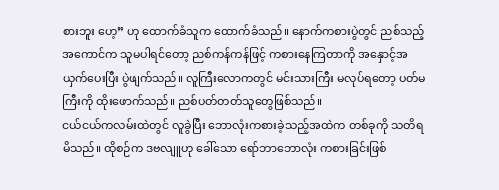စားဘူး ဟေ့” ဟု ထောက်ခံသူက ထောက်ခံသည်။ နောက်ကစားပွဲတွင် ညစ်သည့်အကောင်က သူမပါရင်တော့ ညစ်ကန်ကန်ဖြင့် ကစားနေကြတာကို အနှောင့်အယှက်ပေးပြီး ပွဲဖျက်သည်။ လူကြီးလောကတွင် မင်းသားကြီး မလုပ်ရတော့ ပတ်မကြီးကို ထိုးဖောက်သည်။ ညစ်ပတ်တတ်သူတွေဖြစ်သည်။
ငယ်ငယ်ကလမ်းထဲတွင် လူခွဲပြီး ဘောလုံးကစားခဲ့သည့်အထဲက တစ်ခုကို သတိရမိသည်။ ထိုစဉ်က ဒဗလျူဟု ခေါ်သော ရော်ဘာဘောလုံး ကစားခြင်းဖြစ်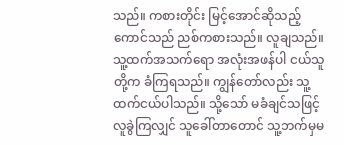သည်။ ကစားတိုင်း မြင့်အောင်ဆိုသည့်ကောင်သည် ညစ်ကစားသည်။ လူချသည်။ သူ့ထက်အသက်ရော အလုံးအဖန်ပါ ငယ်သူတို့က ခံကြရသည်။ ကျွန်တော်လည်း သူ့ထက်ငယ်ပါသည်။ သို့သော် မခံချင်သဖြင့် လူခွဲကြလျှင် သူခေါ်တာတောင် သူ့ဘက်မှမ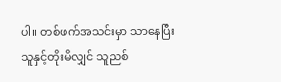ပါ။ တစ်ဖက်အသင်းမှာ သာနေပြီး သူနှင့်တိုးမိလျှင် သူညစ်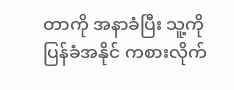တာကို အနာခံပြီး သူ့ကိုပြန်ခံအနိုင် ကစားလိုက်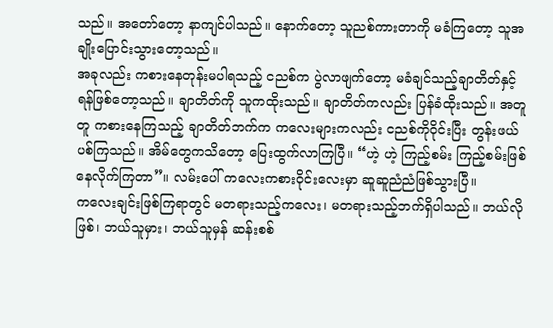သည်။ အတော်တော့ နာကျင်ပါသည်။ နောက်တော့ သူညစ်ကားတာကို မခံကြတော့ သူအချိုးပြောင်းသွားတော့သည်။
အခုလည်း ကစားနေတုန်းမပါရသည့် ငညစ်က ပွဲလာဖျက်တော့ မခံချင်သည့်ချာတိတ်နှင့် ရန်ဖြစ်တော့သည်။ ချာတိတ်ကို သူကထိုးသည်။ ချာတိတ်ကလည်း ပြန်ခံထိုးသည်။ အတူတူ ကစားနေကြသည့် ချာတိတ်ဘက်က ကလေးများကလည်း ငညစ်ကိုဝိုင်းပြီး တွန်းဖယ်ပစ်ကြသည်။ အိမ်တွေကသိတော့ ပြေးထွက်လာကြပြီ။ “ဟဲ့ ဟဲ့ ကြည့်စမ်း ကြည့်စမ်းဖြစ်နေလိုက်ကြတာ”။ လမ်းပေါ် ကလေးကစားဝိုင်းလေးမှာ ဆူဆူညံညံဖြစ်သွားပြီ။
ကလေးချင်းဖြစ်ကြရာတွင် မတရားသည့်ကလေး၊ မတရားသည့်ဘက်ရှိပါသည်။ ဘယ်လိုဖြစ်၊ ဘယ်သူမှား၊ ဘယ်သူမှန် ဆန်းစစ်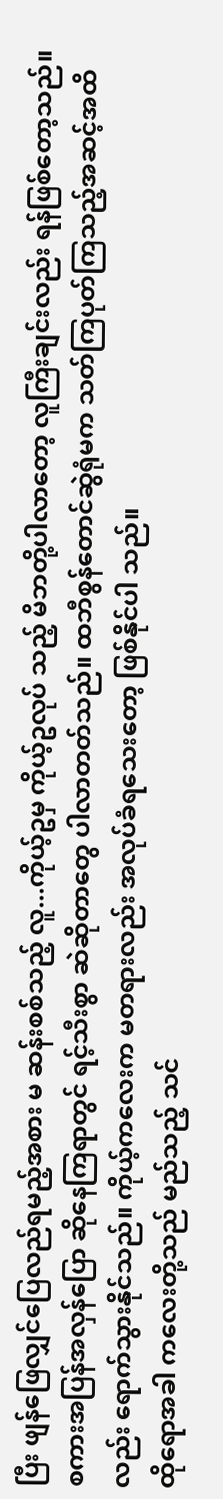ပြီး ဖျန်ဖြေလျှင်ပြေလည်ရမည့်အစား မ ဆန်းစစ်သည့် လူ...ကိုယ့်ဥမှ ကိုယ့်ဥလုပ် သည့် မိဘတို့ပါလာတော့ လူကြီးချင်းလည်း ရန်ဖြစ်တော့သည်။ စကားအပြန်အလှန်ပြော ဆိုနေကြရာတွင် ရင့်သီးစွာ ဆဲဆိုတာတွေ ပါလာတတ်သည်။ ထဘီစွန်တောင်ဆွဲရုံမက သတ်ကြပုတ်ကြသည့်အဆင့်အထိလည်း ရောက်သွားနိုင်သည်။ ကိုယ့်ကလေးက မတရားလည်း အလုပ်ခံရသေးတော့ ဖြစ်နိုင်ပါ သည်။
ထိုရောအခါ ကလေးတို့သည် မည်သည့် သင်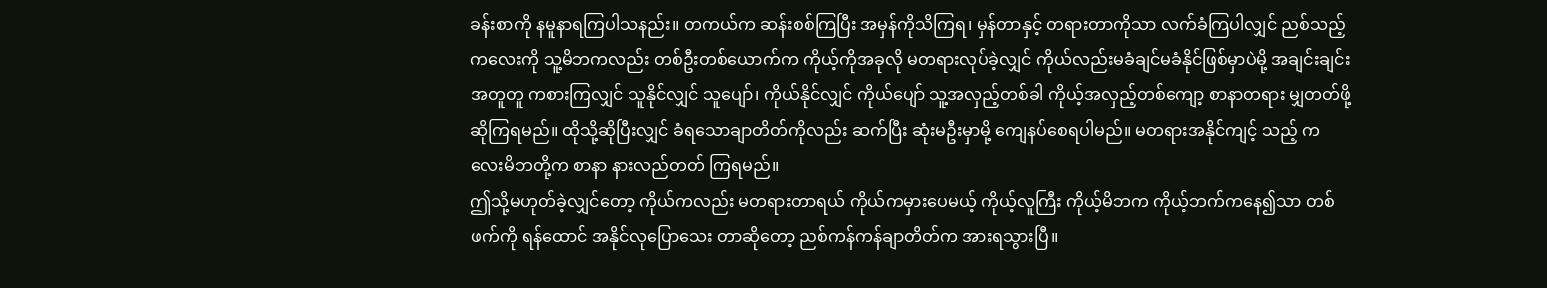ခန်းစာကို နမူနာရကြပါသနည်း။ တကယ်က ဆန်းစစ်ကြပြီး အမှန်ကိုသိကြရ၊ မှန်တာနှင့် တရားတာကိုသာ လက်ခံကြပါလျှင် ညစ်သည့်ကလေးကို သူ့မိဘကလည်း တစ်ဦးတစ်ယောက်က ကိုယ့်ကိုအခုလို မတရားလုပ်ခဲ့လျှင် ကိုယ်လည်းမခံချင်မခံနိုင်ဖြစ်မှာပဲမို့ အချင်းချင်းအတူတူ ကစားကြလျှင် သူနိုင်လျှင် သူပျော်၊ ကိုယ်နိုင်လျှင် ကိုယ်ပျော် သူ့အလှည့်တစ်ခါ ကိုယ့်အလှည့်တစ်ကျော့ စာနာတရား မျှတတ်ဖို့ဆိုကြရမည်။ ထိုသို့ဆိုပြီးလျှင် ခံရသောချာတိတ်ကိုလည်း ဆက်ပြီး ဆုံးမဦးမှာမို့ ကျေနပ်စေရပါမည်။ မတရားအနိုင်ကျင့် သည့် ကလေးမိဘတို့က စာနာ နားလည်တတ် ကြရမည်။
ဤသို့မဟုတ်ခဲ့လျှင်တော့ ကိုယ်ကလည်း မတရားတာရယ် ကိုယ်ကမှားပေမယ့် ကိုယ့်လူကြီး ကိုယ့်မိဘက ကိုယ့်ဘက်ကနေ၍သာ တစ်ဖက်ကို ရန်ထောင် အနိုင်လုပြောသေး တာဆိုတော့ ညစ်ကန်ကန်ချာတိတ်က အားရသွားပြီ။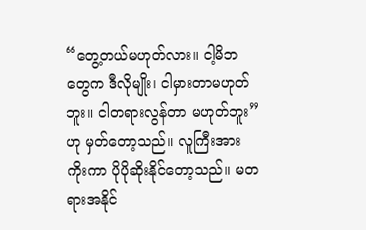“တွေ့တယ်မဟုတ်လား။ ငါ့မိဘတွေက ဒီလိုမျိုး၊ ငါမှားတာမဟုတ်ဘူး။ ငါတရားလွန်တာ မဟုတ်ဘူး” ဟု မှတ်တော့သည်။ လူကြီးအားကိုးကာ ပိုပိုဆိုးနိုင်တော့သည်။ မတရားအနိုင်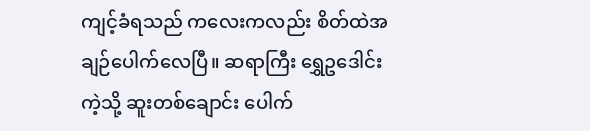ကျင့်ခံရသည် ကလေးကလည်း စိတ်ထဲအချဉ်ပေါက်လေပြီ။ ဆရာကြီး ရွှေဥဒေါင်းကဲ့သို့ ဆူးတစ်ချောင်း ပေါက်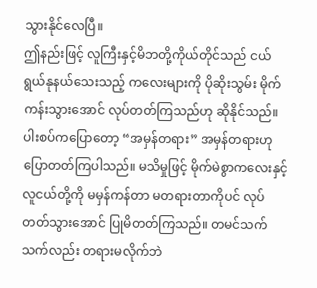သွားနိုင်လေပြီ။
ဤနည်းဖြင့် လူကြီးနှင့်မိဘတို့ကိုယ်တိုင်သည် ငယ်ရွယ်နုနယ်သေးသည့် ကလေးများကို ပိုဆိုးသွမ်း မိုက်ကန်းသွားအောင် လုပ်တတ်ကြသည်ဟု ဆိုနိုင်သည်။ ပါးစပ်ကပြောတော့ “အမှန်တရား” အမှန်တရားဟု ပြောတတ်ကြပါသည်။ မသိမှုဖြင့် မိုက်မဲစွာကလေးနှင့် လူငယ်တို့ကို မမှန်ကန်တာ မတရားတာကိုပင် လုပ်တတ်သွားအောင် ပြုမိတတ်ကြသည်။ တမင်သက်သက်လည်း တရားမလိုက်ဘဲ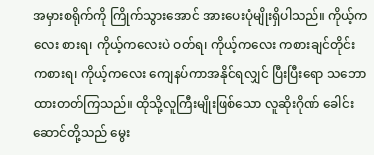အမှားစရိုက်ကို ကြိုက်သွားအောင် အားပေးပုံမျိုးရှိပါသည်။ ကိုယ့်ကလေး စားရ၊ ကိုယ့်ကလေးပဲ ဝတ်ရ၊ ကိုယ့်ကလေး ကစားချင်တိုင်း ကစားရ၊ ကိုယ့်ကလေး ကျေနပ်ကာအနိုင်ရလျှင် ပြီးပြီးရော သဘောထားတတ်ကြသည်။ ထိုသို့လူကြီးမျိုးဖြစ်သော လူဆိုးဂိုဏ် ခေါင်းဆောင်တို့သည် မွေး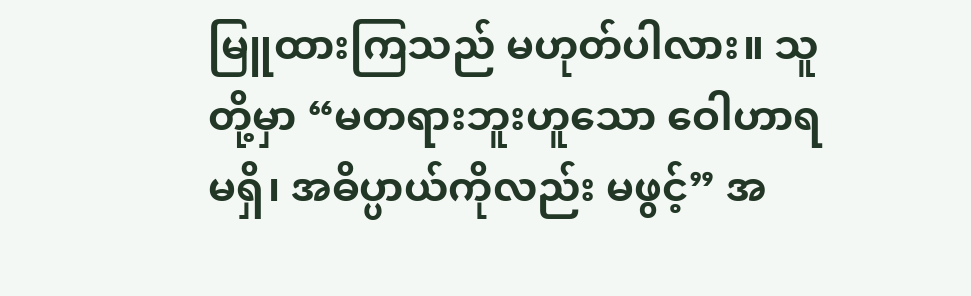မြူထားကြသည် မဟုတ်ပါလား။ သူတို့မှာ “မတရားဘူးဟူသော ဝေါဟာရမရှိ၊ အဓိပ္ပာယ်ကိုလည်း မဖွင့်” အ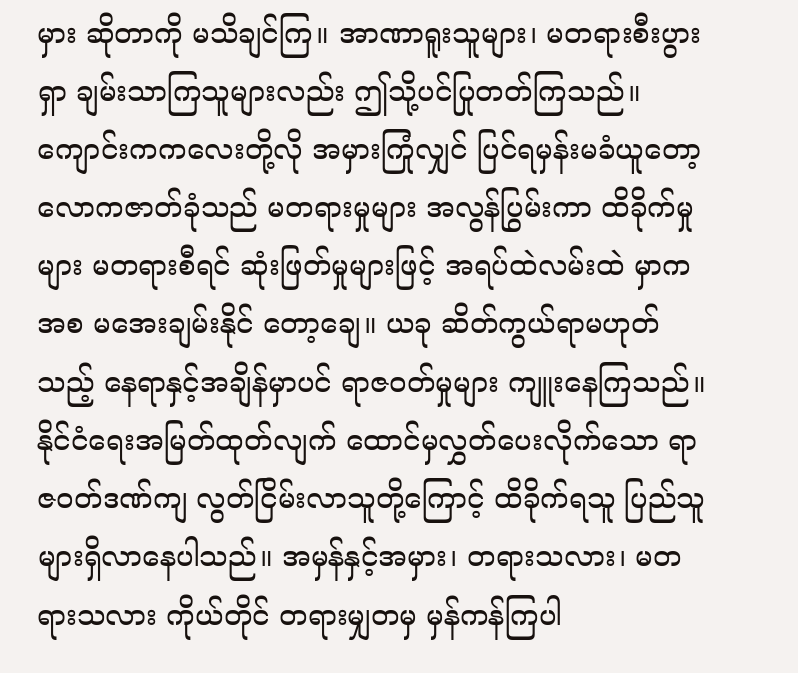မှား ဆိုတာကို မသိချင်ကြ။ အာဏာရူးသူများ၊ မတရားစီးပွားရှာ ချမ်းသာကြသူများလည်း ဤသို့ပင်ပြုတတ်ကြသည်။ ကျောင်းကကလေးတို့လို အမှားကြုံလျှင် ပြင်ရမှန်းမခံယူတော့ လောကဇာတ်ခုံသည် မတရားမှုများ အလွန်ပြွမ်းကာ ထိခိုက်မှုများ မတရားစီရင် ဆုံးဖြတ်မှုများဖြင့် အရပ်ထဲလမ်းထဲ မှာကအစ မအေးချမ်းနိုင် တော့ချေ။ ယခု ဆိတ်ကွယ်ရာမဟုတ်သည့် နေရာနှင့်အချိန်မှာပင် ရာဇဝတ်မှုများ ကျူးနေကြသည်။ နိုင်ငံရေးအမြတ်ထုတ်လျက် ထောင်မှလွှတ်ပေးလိုက်သော ရာဇဝတ်ဒဏ်ကျ လွတ်ငြိမ်းလာသူတို့ကြောင့် ထိခိုက်ရသူ ပြည်သူများရှိလာနေပါသည်။ အမှန်နှင့်အမှား၊ တရားသလား၊ မတရားသလား ကိုယ်တိုင် တရားမျှတမှ မှန်ကန်ကြပါ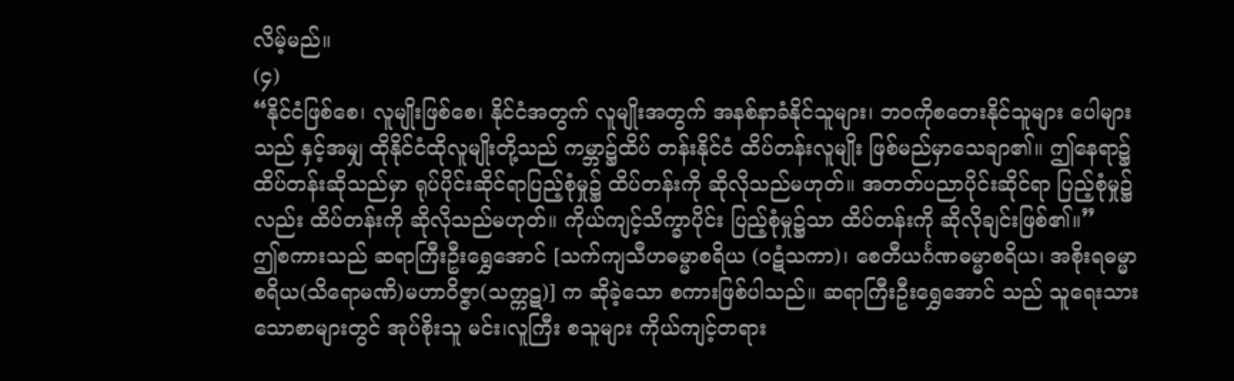လိမ့်မည်။
(၄)
“နိုင်ငံဖြစ်စေ၊ လူမျိုးဖြစ်စေ၊ နိုင်ငံအတွက် လူမျိုးအတွက် အနစ်နာခံနိုင်သူများ၊ ဘဝကိုစတေးနိုင်သူများ ပေါများသည် နှင့်အမျှ ထိုနိုင်ငံထိုလူမျိုးတို့သည် ကမ္ဘာ၌ထိပ် တန်းနိုင်ငံ ထိပ်တန်းလူမျိုး ဖြစ်မည်မှာသေချာ၏။ ဤနေရာ၌ ထိပ်တန်းဆိုသည်မှာ ရုပ်ပိုင်းဆိုင်ရာပြည့်စုံမှု၌ ထိပ်တန်းကို ဆိုလိုသည်မဟုတ်။ အတတ်ပညာပိုင်းဆိုင်ရာ ပြည့်စုံမှု၌လည်း ထိပ်တန်းကို ဆိုလိုသည်မဟုတ်။ ကိုယ်ကျင့်သိက္ခာပိုင်း ပြည့်စုံမှု၌သာ ထိပ်တန်းကို ဆိုလိုချင်းဖြစ်၏။”
ဤစကားသည် ဆရာကြီးဦးရွှေအောင် [သက်ကျသီဟဓမ္မာစရိယ (ဝဋံသကာ)၊ စေတီယင်္ဂဏဓမ္မာစရိယ၊ အစိုးရဓမ္မာစရိယ(သိရောမဏိ)မဟာဝိဇ္ဇာ(သက္ကဋ)] က ဆိုခဲ့သော စကားဖြစ်ပါသည်။ ဆရာကြီးဦးရွှေအောင် သည် သူရေးသားသောစာများတွင် အုပ်စိုးသူ မင်း၊လူကြီး စသူများ ကိုယ်ကျင့်တရား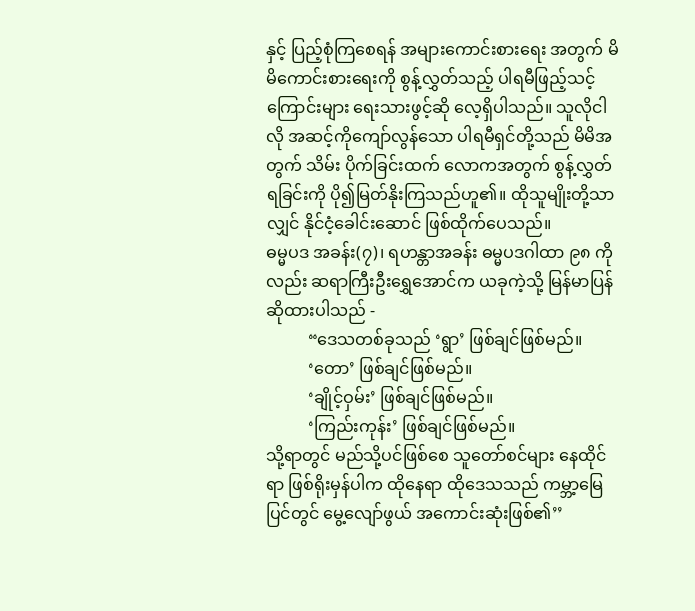နှင့် ပြည့်စုံကြစေရန် အများကောင်းစားရေး အတွက် မိမိကောင်းစားရေးကို စွန့်လွှတ်သည့် ပါရမီဖြည့်သင့်ကြောင်းများ ရေးသားဖွင့်ဆို လေ့ရှိပါသည်။ သူလိုငါလို အဆင့်ကိုကျော်လွန်သော ပါရမီရှင်တို့သည် မိမိအတွက် သိမ်း ပိုက်ခြင်းထက် လောကအတွက် စွန့်လွှတ်ရခြင်းကို ပို၍မြတ်နိုးကြသည်ဟူ၏။ ထိုသူမျိုးတို့သာလျှင် နိုင်ငံ့ခေါင်းဆောင် ဖြစ်ထိုက်ပေသည်။
ဓမ္မပဒ အခန်း(၇)၊ ရဟန္တာအခန်း ဓမ္မပဒဂါထာ ၉၈ ကိုလည်း ဆရာကြီးဦးရွှေအောင်က ယခုကဲ့သို့ မြန်မာပြန်ဆိုထားပါသည် -
          “ဒေသတစ်ခုသည် ‘ရွာ’ ဖြစ်ချင်ဖြစ်မည်။
          ‘တော’ ဖြစ်ချင်ဖြစ်မည်။
          ‘ချိုင့်ဝှမ်း’ ဖြစ်ချင်ဖြစ်မည်။
          ‘ကြည်းကုန်း’ ဖြစ်ချင်ဖြစ်မည်။
သို့ရာတွင် မည်သို့ပင်ဖြစ်စေ သူတော်စင်များ နေထိုင်ရာ ဖြစ်ရိုးမှန်ပါက ထိုနေရာ ထိုဒေသသည် ကမ္ဘာ့မြေပြင်တွင် မွေ့လျော်ဖွယ် အကောင်းဆုံးဖြစ်၏’’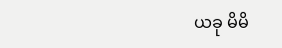ယခု မိမိ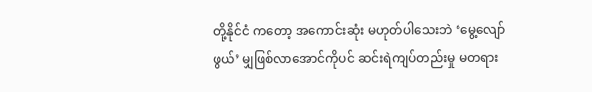တို့နိုင်ငံ ကတော့ အကောင်းဆုံး မဟုတ်ပါသေးဘဲ ‘မွေ့လျော်ဖွယ်’ မျှဖြစ်လာအောင်ကိုပင် ဆင်းရဲကျပ်တည်းမှု မတရား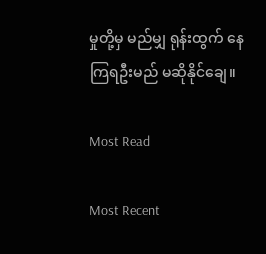မှုတို့မှ မည်မျှ ရုန်းထွက် နေကြရဦးမည် မဆိုနိုင်ချေ။

Most Read

Most Recent